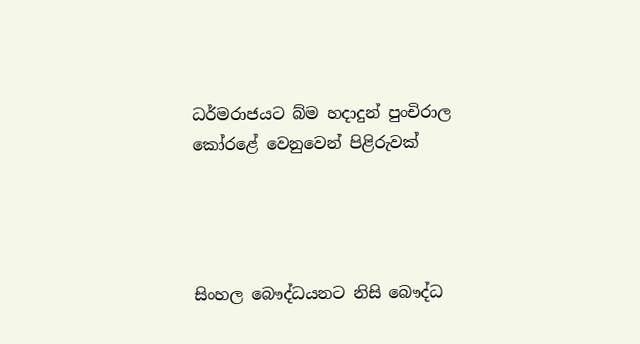ධර්මරාජයට බ්ම හදාදුන් පුංචිරාල කෝරළේ වෙනුවෙන් පිළිරුවක්




සිංහල බෞද්ධයනට නිසි බෞද්ධ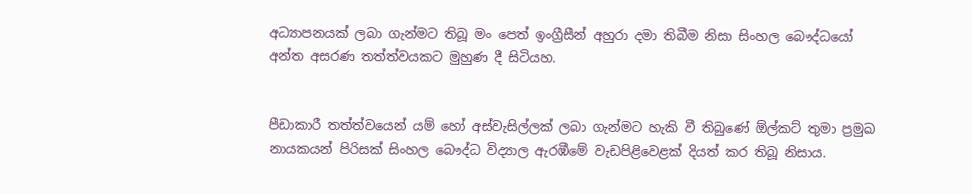අධ්‍යාපනයක් ලබා ගැන්මට තිබූ මං පෙත් ඉංග්‍රීසීන් අහුරා දමා තිබීම නිසා සිංහල බෞද්ධයෝ අන්ත අසරණ තත්ත්වයකට මුහුණ දී සිටියහ.


පීඩාකාරී තත්ත්වයෙන් යම් හෝ අස්වැසිල්ලක් ලබා ගැන්මට හැකි වී තිබුණේ ඕල්කට් තුමා ප්‍රමුඛ නායකයන් පිරිසක් සිංහල බෞද්ධ විද්‍යාල ඇරඹීමේ වැඩපිළිවෙළක් දියත් කර තිබූ නිසාය.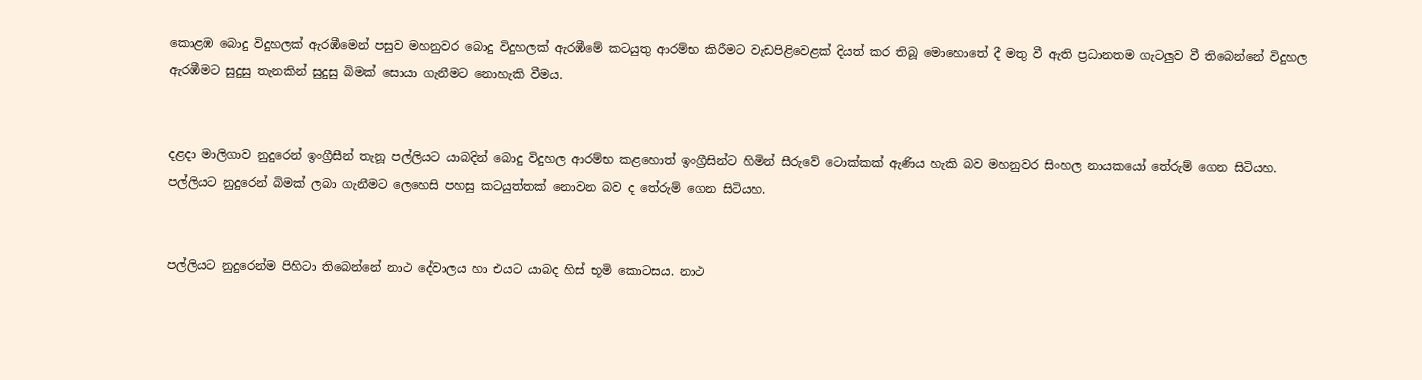කොළඹ බොදු විදුහලක් ඇරඹීමෙන් පසුව මහනුවර බොදු විදුහලක් ඇරඹීමේ කටයුතු ආරම්භ කිරීමට වැඩපිළිවෙළක් දියත් කර තිබූ මොහොතේ දී මතු වී ඇති ප්‍රධානතම ගැටලුව වී තිබෙන්නේ විදුහල ඇරඹීමට සුදුසු තැනකින් සුදුසු බිමක් සොයා ගැනීමට නොහැකි වීමය.


දළදා මාලිගාව නුදුරෙන් ඉංග්‍රීසීන් තැනූ පල්ලියට යාබදින් බොදු විදුහල ආරම්භ කළහොත් ඉංග්‍රීසින්ට හිමින් සීරුවේ ටොක්කක් ඇණිය හැකි බව මහනුවර සිංහල නායකයෝ තේරුම් ගෙන සිටියහ. පල්ලියට නුදුරෙන් බිමක් ලබා ගැනීමට ලෙහෙසි පහසු කටයුත්තක් නොවන බව ද තේරුම් ගෙන සිටියහ.


පල්ලියට නුදුරෙන්ම පිහිටා තිබෙන්නේ නාථ දේවාලය හා එයට යාබද හිස් භූමි කොටසය. නාථ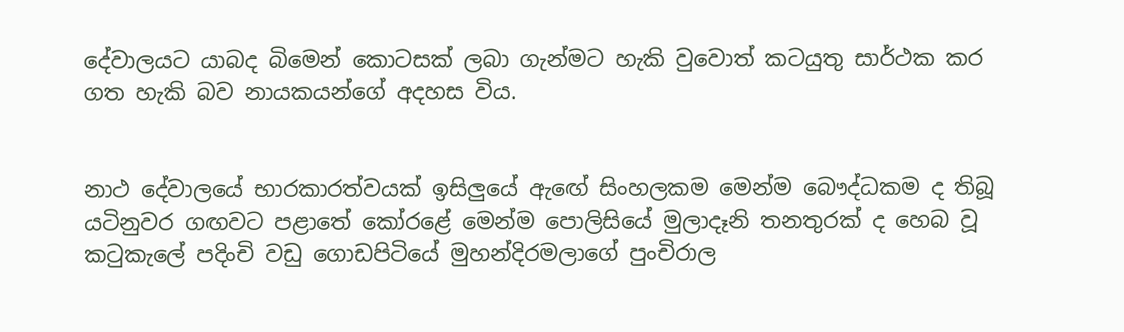දේවාලයට යාබද බිමෙන් කොටසක් ලබා ගැන්මට හැකි වුවොත් කටයුතු සාර්ථක කර ගත හැකි බව නායකයන්ගේ අදහස විය.


නාථ දේවාලයේ භාරකාරත්වයක් ඉසිලුයේ ඇඟේ සිංහලකම මෙන්ම බෞද්ධකම ද තිබූ යටිනුවර ගඟවට පළාතේ කෝරළේ මෙන්ම පොලිසියේ මුලාදෑනි තනතුරක් ද හෙබ වූ කටුකැලේ පදිංචි වඩු ගොඩපිටියේ මුහන්දිරමලාගේ පුංචිරාල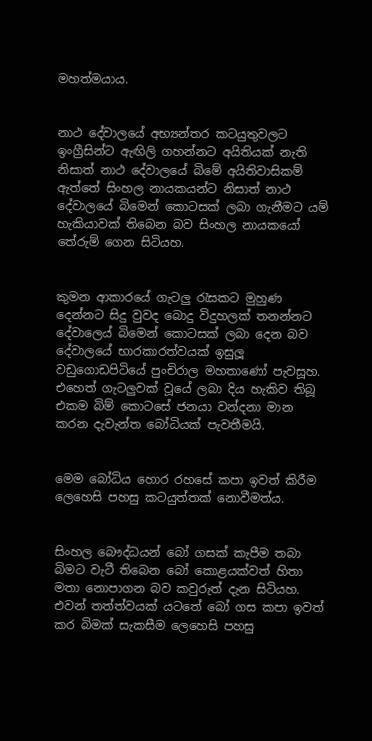මහත්මයාය.


නාථ දේවාලයේ අභ්‍යන්තර කටයුතුවලට ඉංග්‍රීසින්ට ඇඟිලි ගහන්නට අයිතියක් නැති නිසාත් නාථ දේවාලයේ බිමේ අයිතිවාසිකම් ඇත්තේ සිංහල නායකයන්ට නිසාත් නාථ දේවාලයේ බිමෙන් කොටසක් ලබා ගැනීමට යම් හැකියාවක් තිබෙන බව සිංහල නායකයෝ තේරුම් ගෙන සිටියහ.


කුමන ආකාරයේ ගැටලු රැසකට මුහුණ දෙන්නට සිදු වුවද බොදු විදුහලක් තනන්නට දේවාලෙය් බිමෙන් කොටසක් ලබා දෙන බව දේවාලයේ භාරකාරත්වයක් ඉසුලූ වඩුගොඩපිටියේ පුංචිරාල මහතාණෝ පැවසූහ. එහෙත් ගැටලුවක් වූයේ ලබා දිය හැකිව තිබූ එකම බිම් කොටසේ ජනයා වන්දනා මාන කරන දැවැන්ත බෝධියක් පැවතීමයි.


මෙම බෝධිය හොර රහසේ කපා ඉවත් කිරීම ලෙහෙසි පහසු කටයුත්තක් නොවීමත්ය.


සිංහල බෞද්ධයන් බෝ ගසක් කැපීම තබා බිමට වැටී තිබෙන බෝ කොළයක්වත් හිතා මතා නොපාගන බව කවුරුත් දැන සිටියහ. එවන් තත්ත්වයක් යටතේ බෝ ගස කපා ඉවත් කර බිමක් සැකසීම ලෙහෙසි පහසු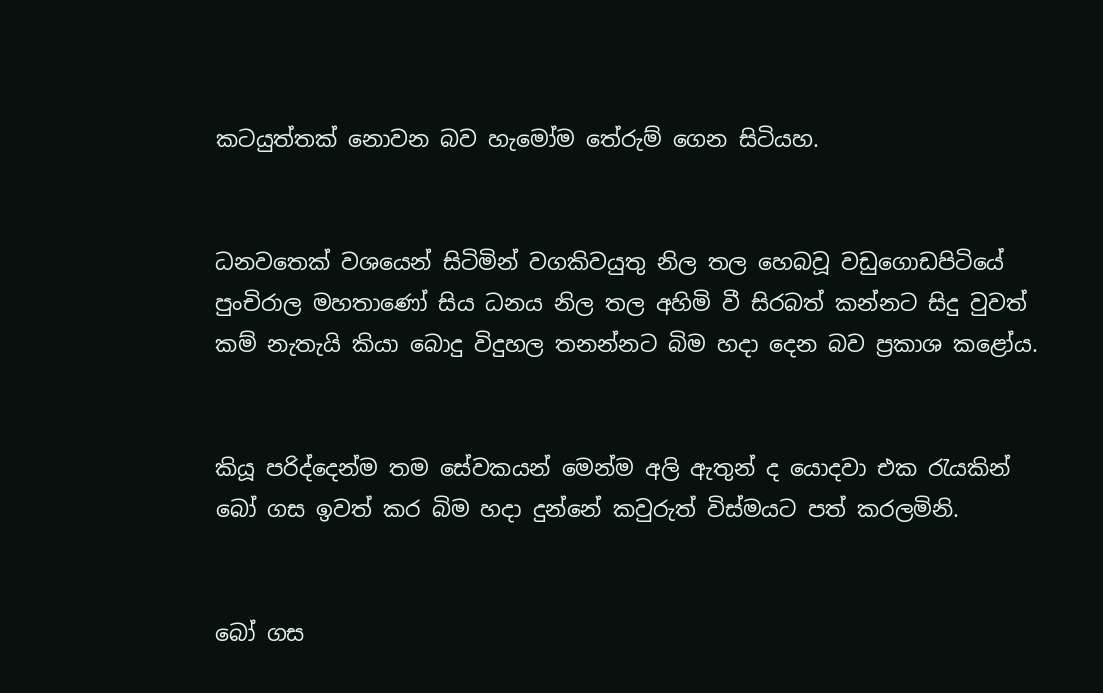කටයුත්තක් නොවන බව හැමෝම තේරුම් ගෙන සිටියහ.


ධනවතෙක් වශයෙන් සිටිමින් වගකිවයුතු නිල තල හෙබවූ වඩුගොඩපිටියේ පුංචිරාල මහතාණෝ සිය ධනය නිල තල අහිමි වී සිරබත් කන්නට සිදු වුවත් කම් නැතැයි කියා බොදු විදුහල තනන්නට බිම හදා දෙන බව ප්‍රකාශ කළෝය.


කියූ පරිද්දෙන්ම තම සේවකයන් මෙන්ම අලි ඇතුන් ද යොදවා එක රැයකින් බෝ ගස ඉවත් කර බිම හදා දුන්නේ කවුරුත් විස්මයට පත් කරලමිනි.


බෝ ගස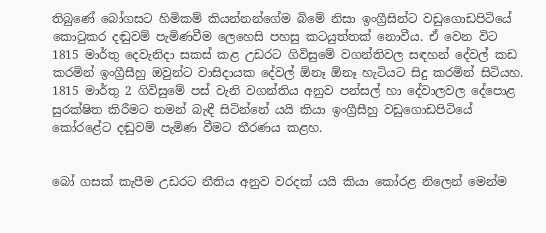තිබුණේ බෝගසට හිමිකම් කියන්නන්ගේම බිමේ නිසා ඉංග්‍රීසින්ට වඩුගොඩපිටියේ කොටුකර දඬුවම් පැමිණවීම ලෙහෙසි පහසු කටයුත්තක් නොවීය. ඒ වෙන විට 1815 මාර්තු දෙවැනිදා සකස් කළ උඩරට ගිවිසුමේ වගන්තිවල සඳහන් දේවල් කඩ කරමින් ඉංග්‍රීසීහු ඔවුන්ට වාසිදායක දේවල් ඕනෑ ඕනෑ හැටියට සිදු කරමින් සිටියහ. 1815 මාර්තු 2 ගිවිසුමේ පස් වැනි වගන්තිය අනුව පන්සල් හා දේවාලවල දේපොළ සුරක්ෂිත කිරීමට තමන් බැඳී සිටින්නේ යයි කියා ඉංග්‍රීසීහු වඩුගොඩපිටියේ කෝරළේට දඬුවම් පැමිණ වීමට තීරණය කළහ.


බෝ ගසක් කැපීම උඩරට නීතිය අනුව වරදක් යයි කියා කෝරළ නිලෙන් මෙන්ම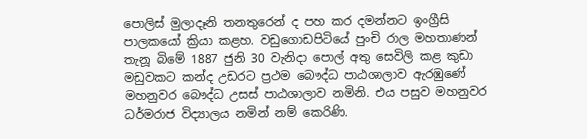පොලිස් මුලාදෑනි තනතුරෙන් ද පහ කර දමන්නට ඉංග්‍රීසි පාලකයෝ ක්‍රියා කළහ. වඩුගොඩපිටියේ පුංචි රාල මහතාණන් තැනූ බිමේ 1887 ජුනි 30 වැනිදා පොල් අතු සෙවිලි කළ කුඩා මඩුවකට කන්ද උඩරට ප්‍රථම බෞද්ධ පාඨශාලාව ඇරඹුණේ‍ මහනුවර බෞද්ධ උසස් පාඨශාලාව නමිනි. එය පසුව මහනුවර ධර්මරාජ විද්‍යාලය නමින් නම් කෙරිණි.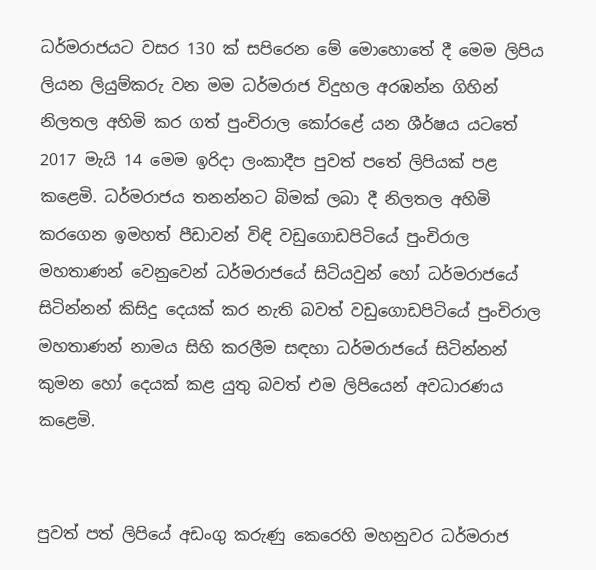ධර්මරාජයට වසර 130 ක් සපිරෙන මේ මොහොතේ දී මෙම ලිපිය ලියන ලියුම්කරු වන මම ධර්මරාජ විදුහල අරඹන්න ගිහින් නිලතල අහිමි කර ගත් පුංචිරාල කෝරළේ යන ශීර්ෂය යටතේ 2017 මැයි 14 මෙම ඉරිදා ලංකාදීප පුවත් පතේ ලිපියක් පළ කළෙමි. ධර්මරාජය තනන්නට බිමක් ලබා දී නිලතල අහිමි කරගෙන ඉමහත් පීඩාවන් විඳි වඩුගොඩපිටියේ පුංචිරාල මහතාණන් වෙනුවෙන් ධර්මරාජයේ සිටියවුන් හෝ ධර්මරාජයේ සිටින්නන් කිසිදු දෙයක් කර නැති බවත් වඩුගොඩපිටියේ පුංචිරාල මහතාණන් නාමය සිහි කරලීම සඳහා ධර්මරාජයේ සිටින්නන් කුමන හෝ දෙයක් කළ යුතු බවත් එම ලිපියෙන් අවධාරණය කළෙමි.


පුවත් පත් ලිපියේ අඩංගු කරුණු කෙරෙහි මහනුවර ධර්මරාජ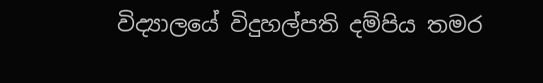විද්‍යාලයේ විදුහල්පති දම්පිය තමර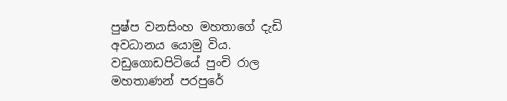පුෂ්ප වනසිංහ මහතාගේ දැඩි අවධානය යොමු විය. වඩුගොඩපිටියේ පුංචි රාල මහතාණන් පරපුරේ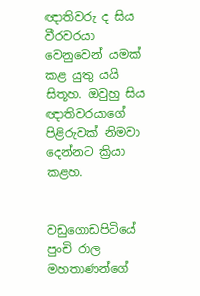ඥාතිවරු ද සිය වීරවරයා වෙනුවෙන් යමක් කළ යුතු යයි සිතූහ. ඔවුහු සිය ඥාතිවරයාගේ පිළිරුවක් නිමවා දෙන්නට ක්‍රියා කළහ.


වඩුගොඩපිටියේ පුංචි රාල මහතාණන්ගේ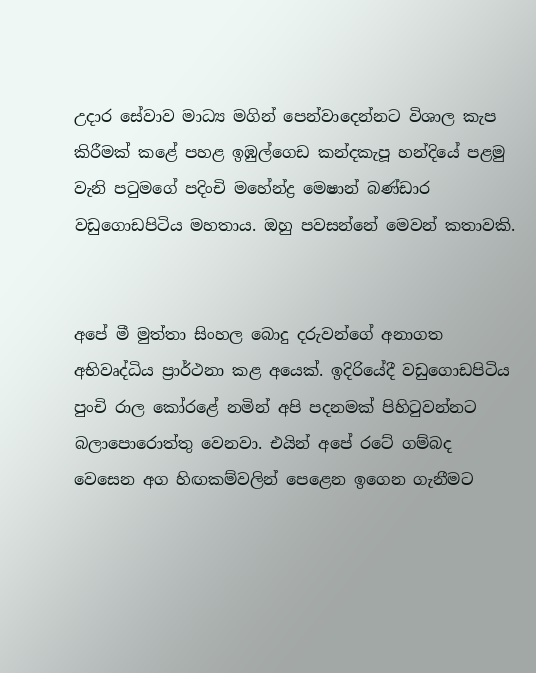උදාර සේවාව මාධ්‍ය මගින් පෙන්වාදෙන්නට විශාල කැප කිරීමක් කළේ පහළ ඉඹුල්ගෙඩ කන්දකැපූ හන්දියේ පළමු වැනි පටුමගේ පදිංචි මහේන්ද්‍ර මෙෂාන් බණ්ඩාර වඩුගොඩපිටිය මහතාය. ඔහු පවසන්නේ මෙවන් කතාවකි.


අපේ මී මුත්තා සිංහල බොදු දරුවන්ගේ අනාගත අභිවෘද්ධිය ප්‍රාර්ථනා කළ අයෙක්. ඉදිරියේදී වඩුගොඩපිටිය පුංචි රාල කෝරළේ නමින් අපි පදනමක් පිහිටුවන්නට බලාපොරොත්තු වෙනවා. එයින් අපේ රටේ ගම්බද වෙසෙන අග හිඟකම්වලින් පෙළෙන ඉගෙන ගැනීමට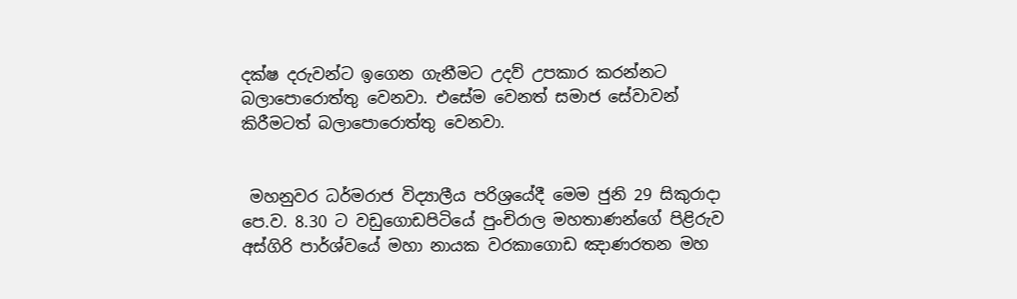දක්ෂ දරුවන්ට ඉගෙන ගැනීමට උදව් උපකාර කරන්නට බලාපොරොත්තු වෙනවා. එසේම වෙනත් සමාජ සේවාවන් කිරීමටත් බලාපොරොත්තු වෙනවා.


 මහනුවර ධර්මරාජ විද්‍යාලීය පරිශ්‍රයේදී මෙම ජුනි 29 සිකුරාදා පෙ.ව. 8.30 ට වඩුගොඩපිටියේ පුංචිරාල මහතාණන්ගේ පිළිරුව අස්ගිරි පාර්ශ්වයේ මහා නායක වරකාගොඩ ඤාණරතන මහ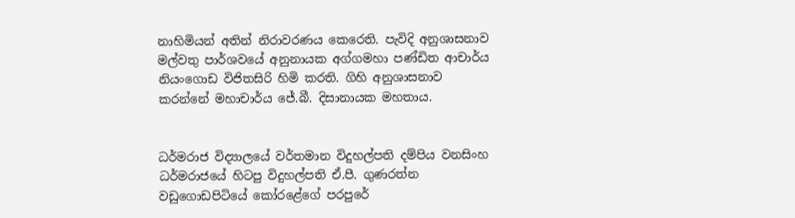නාහිමියන් අතින් නිරාවරණය කෙරෙති. පැවිදි අනුශාසනාව මල්වතු පාර්ශවයේ අනුනායක අග්ගමහා පණ්ඩිත ආචාර්ය නියංගොඩ විජිතසිරි හිමි කරති. ගිහි අනුශාසනාව කරන්නේ මහාචාර්ය ජේ.බී. දිසානායක මහතාය.


ධර්මරාජ විද්‍යාලයේ වර්තමාන විදුහල්පති දම්පිය වනසිංහ ධර්මරාජයේ හිටපු විදුහල්පති ඒ.පී. ගුණරත්න වඩුගොඩපිටියේ කෝරළේගේ පරපුරේ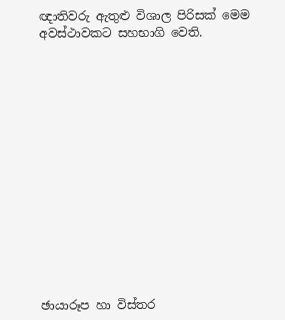ඥාතිවරු ඇතුළු විශාල පිරිසක් මෙම අවස්ථාවකට සහභාගි වෙති.















ඡායාරූප හා විස්තර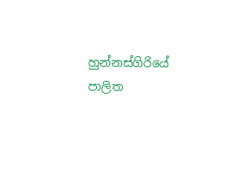හුන්නස්ගිරියේ
පාලිත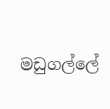මඩුගල්ලේ